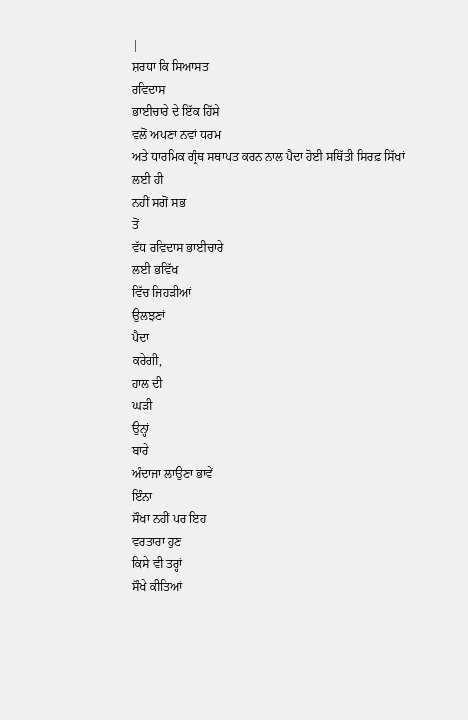|
ਸ਼ਰਧਾ ਕਿ ਸਿਆਸਤ
ਰਵਿਦਾਸ
ਭਾਈਚਾਰੇ ਦੇ ਇੱਕ ਹਿੱਸੇ
ਵਲੋਂ ਅਪਣਾ ਨਵਾਂ ਧਰਮ
ਅਤੇ ਧਾਰਮਿਕ ਗ੍ਰੰਥ ਸਥਾਪਤ ਕਰਨ ਨਾਲ ਪੈਦਾ ਹੋਈ ਸਥਿੱਤੀ ਸਿਰਫ਼ ਸਿੱਖਾਂ ਲਈ ਹੀ
ਨਹੀਂ ਸਗੋਂ ਸਭ
ਤੋਂ
ਵੱਧ ਰਵਿਦਾਸ ਭਾਈਚਾਰੇ
ਲਈ ਭਵਿੱਖ
ਵਿੱਚ ਜਿਹੜੀਆਂ
ਉਲਝਣਾਂ
ਪੈਦਾ
ਕਰੇਗੀ,
ਹਾਲ ਦੀ
ਘੜੀ
ਉਨ੍ਹਾਂ
ਬਾਰੇ
ਅੰਦਾਜਾ ਲਾਉਣਾ ਭਾਵੇਂ
ਇੰਨਾ
ਸੌਖਾ ਨਹੀਂ ਪਰ ਇਹ
ਵਰਤਾਰਾ ਹੁਣ
ਕਿਸੇ ਵੀ ਤਰ੍ਹਾਂ
ਸੌਖੇ ਕੀਤਿਆਂ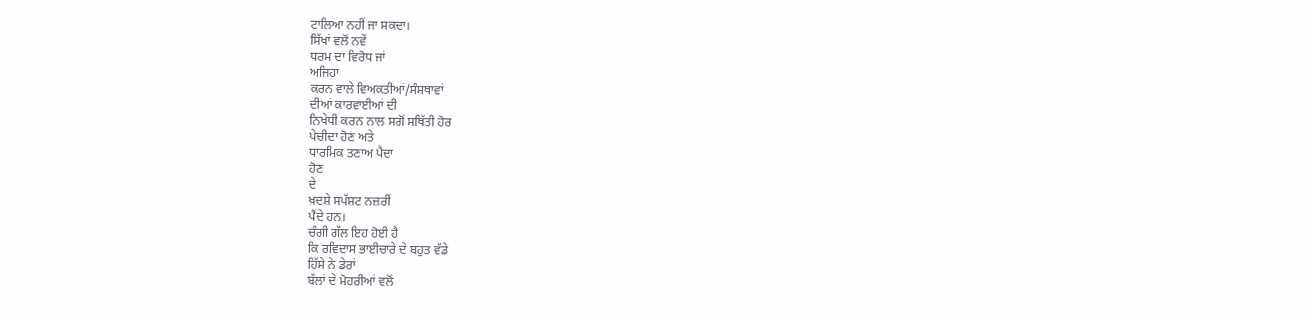ਟਾਲਿਆ ਨਹੀਂ ਜਾ ਸਕਦਾ।
ਸਿੱਖਾਂ ਵਲੋਂ ਨਵੇਂ
ਧਰਮ ਦਾ ਵਿਰੋਧ ਜਾਂ
ਅਜਿਹਾ
ਕਰਨ ਵਾਲੇ ਵਿਅਕਤੀਆਂ/ਸੰਸਥਾਵਾਂ
ਦੀਆਂ ਕਾਰਵਾਈਆਂ ਦੀ
ਨਿਖੇਧੀ ਕਰਨ ਨਾਲ ਸਗੋਂ ਸਥਿੱਤੀ ਹੋਰ
ਪੇਚੀਦਾ ਹੋਣ ਅਤੇ
ਧਾਰਮਿਕ ਤਣਾਅ ਪੈਦਾ
ਹੋਣ
ਦੇ
ਖ਼ਦਸ਼ੇ ਸਪੱਸ਼ਟ ਨਜ਼ਰੀਂ
ਪੈਂਦੇ ਹਨ।
ਚੰਗੀ ਗੱਲ ਇਹ ਹੋਈ ਹੈ
ਕਿ ਰਵਿਦਾਸ ਭਾਈਚਾਰੇ ਦੇ ਬਹੁਤ ਵੱਡੇ
ਹਿੱਸੇ ਨੇ ਡੇਰਾਂ
ਬੱਲਾਂ ਦੇ ਮੋਹਰੀਆਂ ਵਲੋਂ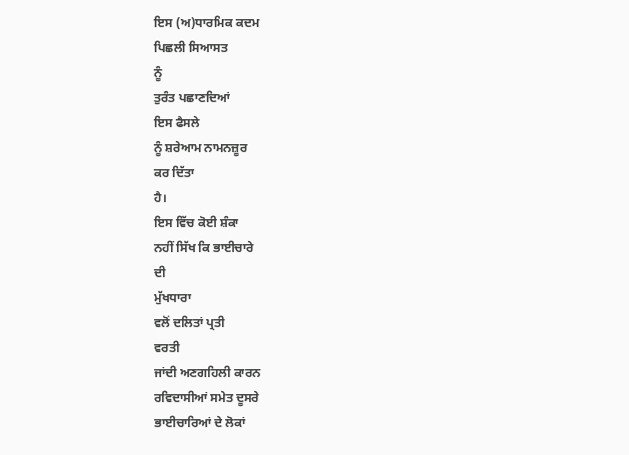ਇਸ (ਅ)ਧਾਰਮਿਕ ਕਦਮ
ਪਿਛਲੀ ਸਿਆਸਤ
ਨੂੰ
ਤੁਰੰਤ ਪਛਾਣਦਿਆਂ
ਇਸ ਫੈਸਲੇ
ਨੂੰ ਸ਼ਰੇਆਮ ਨਾਮਨਜ਼ੂਰ
ਕਰ ਦਿੱਤਾ
ਹੈ।
ਇਸ ਵਿੱਚ ਕੋਈ ਸ਼ੰਕਾ
ਨਹੀਂ ਸਿੱਖ ਕਿ ਭਾਈਚਾਰੇ
ਦੀ
ਮੁੱਖਧਾਰਾ
ਵਲੋਂ ਦਲਿਤਾਂ ਪ੍ਰਤੀ
ਵਰਤੀ
ਜਾਂਦੀ ਅਣਗਹਿਲੀ ਕਾਰਨ
ਰਵਿਦਾਸੀਆਂ ਸਮੇਤ ਦੂਸਰੇ
ਭਾਈਚਾਰਿਆਂ ਦੇ ਲੋਕਾਂ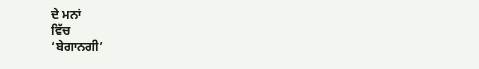ਦੇ ਮਨਾਂ
ਵਿੱਚ
‘ਬੇਗਾਨਗੀ’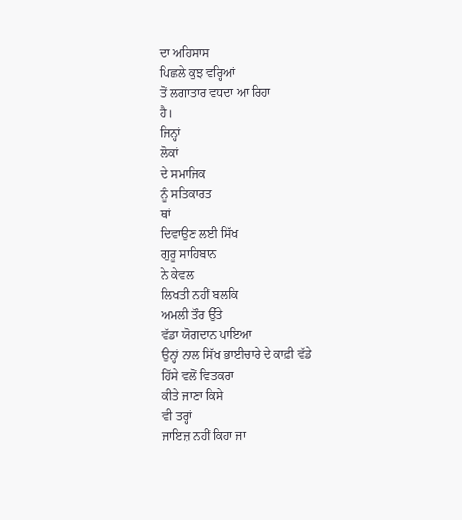ਦਾ ਅਹਿਸਾਸ
ਪਿਛਲੇ ਕੁਝ ਵਰ੍ਹਿਆਂ
ਤੋਂ ਲਗਾਤਾਰ ਵਧਦਾ ਆ ਰਿਹਾ
ਹੈ।
ਜਿਨ੍ਹਾਂ
ਲੋਕਾਂ
ਦੇ ਸਮਾਜਿਕ
ਨੂੰ ਸਤਿਕਾਰਤ
ਥਾਂ
ਦਿਵਾਉਣ ਲਈ ਸਿੱਖ
ਗੁਰੂ ਸਾਹਿਬਾਨ
ਨੇ ਕੇਵਲ
ਲਿਖਤੀ ਨਹੀਂ ਬਲਕਿ
ਅਮਲੀ ਤੌਰ ਉੱਤੇ
ਵੱਡਾ ਯੋਗਦਾਨ ਪਾਇਆ
ਉਨ੍ਹਾਂ ਨਾਲ ਸਿੱਖ ਭਾਈਚਾਰੇ ਦੇ ਕਾਫ਼ੀ ਵੱਡੇ
ਹਿੱਸੇ ਵਲੋਂ ਵਿਤਕਰਾ
ਕੀਤੇ ਜਾਣਾ ਕਿਸੇ
ਵੀ ਤਰ੍ਹਾਂ
ਜਾਇਜ਼ ਨਹੀਂ ਕਿਹਾ ਜਾ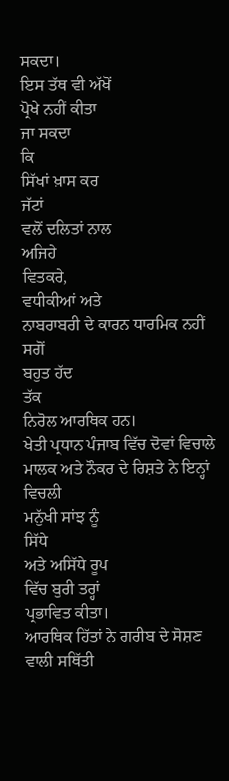ਸਕਦਾ।
ਇਸ ਤੱਥ ਵੀ ਅੱਖੋਂ
ਪ੍ਰੋਖੇ ਨਹੀਂ ਕੀਤਾ
ਜਾ ਸਕਦਾ
ਕਿ
ਸਿੱਖਾਂ ਖ਼ਾਸ ਕਰ
ਜੱਟਾਂ
ਵਲੋਂ ਦਲਿਤਾਂ ਨਾਲ
ਅਜਿਹੇ
ਵਿਤਕਰੇ,
ਵਧੀਕੀਆਂ ਅਤੇ
ਨਾਬਰਾਬਰੀ ਦੇ ਕਾਰਨ ਧਾਰਮਿਕ ਨਹੀਂ ਸਗੋਂ
ਬਹੁਤ ਹੱਦ
ਤੱਕ
ਨਿਰੋਲ ਆਰਥਿਕ ਹਨ।
ਖੇਤੀ ਪ੍ਰਧਾਨ ਪੰਜਾਬ ਵਿੱਚ ਦੋਵਾਂ ਵਿਚਾਲੇ ਮਾਲਕ ਅਤੇ ਨੌਕਰ ਦੇ ਰਿਸ਼ਤੇ ਨੇ ਇਨ੍ਹਾਂ
ਵਿਚਲੀ
ਮਨੁੱਖੀ ਸਾਂਝ ਨੂੰ
ਸਿੱਧੇ
ਅਤੇ ਅਸਿੱਧੇ ਰੂਪ
ਵਿੱਚ ਬੁਰੀ ਤਰ੍ਹਾਂ
ਪ੍ਰਭਾਵਿਤ ਕੀਤਾ।
ਆਰਥਿਕ ਹਿੱਤਾਂ ਨੇ ਗਰੀਬ ਦੇ ਸੋਸ਼ਣ ਵਾਲੀ ਸਥਿੱਤੀ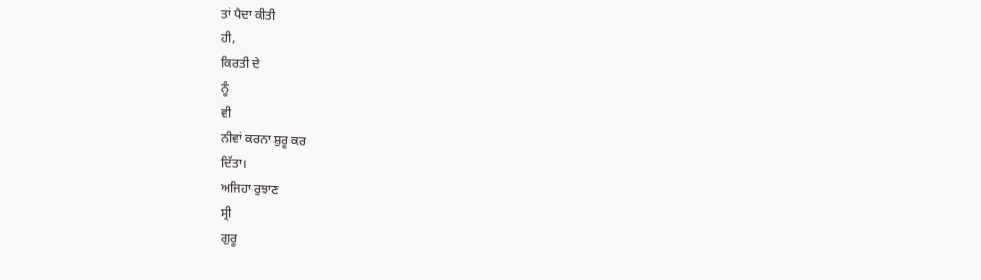ਤਾਂ ਪੈਦਾ ਕੀਤੀ
ਹੀ,
ਕਿਰਤੀ ਦੇ
ਨੂੰ
ਵੀ
ਨੀਵਾਂ ਕਰਨਾ ਸ਼ੁਰੂ ਕਰ
ਦਿੱਤਾ।
ਅਜਿਹਾ ਰੁਝਾਣ
ਸ੍ਰੀ
ਗੁਰੂ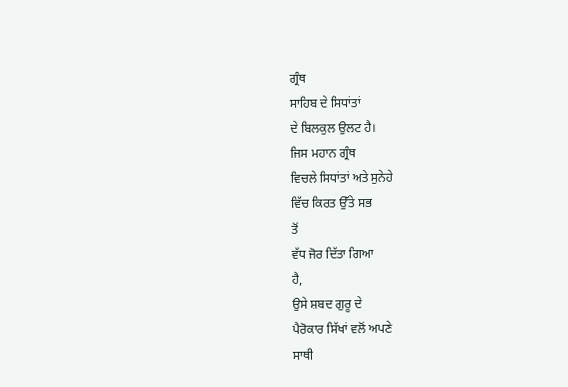ਗ੍ਰੰਥ
ਸਾਹਿਬ ਦੇ ਸਿਧਾਂਤਾਂ
ਦੇ ਬਿਲਕੁਲ ਉਲਟ ਹੈ।
ਜਿਸ ਮਹਾਨ ਗ੍ਰੰਥ
ਵਿਚਲੇ ਸਿਧਾਂਤਾਂ ਅਤੇ ਸੁਨੇਹੇ
ਵਿੱਚ ਕਿਰਤ ਉੱਤੇ ਸਭ
ਤੋਂ
ਵੱਧ ਜੋਰ ਦਿੱਤਾ ਗਿਆ
ਹੈ,
ਉਸੇ ਸ਼ਬਦ ਗੁਰੂ ਦੇ
ਪੈਰੋਕਾਰ ਸਿੱਖਾਂ ਵਲੋਂ ਅਪਣੇ
ਸਾਥੀ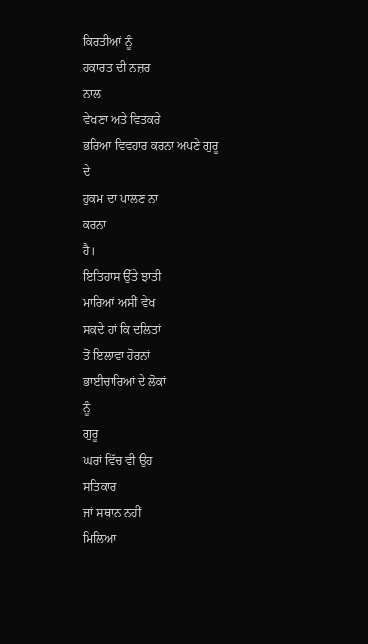ਕਿਰਤੀਆਂ ਨੂੰ
ਹਕਾਰਤ ਦੀ ਨਜ਼ਰ
ਨਾਲ
ਵੇਖਣਾ ਅਤੇ ਵਿਤਕਰੇ
ਭਰਿਆ ਵਿਵਹਾਰ ਕਰਨਾ ਅਪਣੇ ਗੁਰੂ
ਦੇ
ਹੁਕਮ ਦਾ ਪਾਲਣ ਨਾ
ਕਰਨਾ
ਹੈ।
ਇਤਿਹਾਸ ਉੱਤੇ ਝਾਤੀ
ਮਾਰਿਆਂ ਅਸੀਂ ਵੇਖ
ਸਕਦੇ ਹਾਂ ਕਿ ਦਲਿਤਾਂ
ਤੋਂ ਇਲਾਵਾ ਹੋਰਨਾਂ
ਭਾਈਚਾਰਿਆਂ ਦੇ ਲੋਕਾਂ
ਨੂੰ
ਗੁਰੂ
ਘਰਾਂ ਵਿੱਚ ਵੀ ਉਹ
ਸਤਿਕਾਰ
ਜਾਂ ਸਥਾਨ ਨਹੀਂ
ਮਿਲਿਆ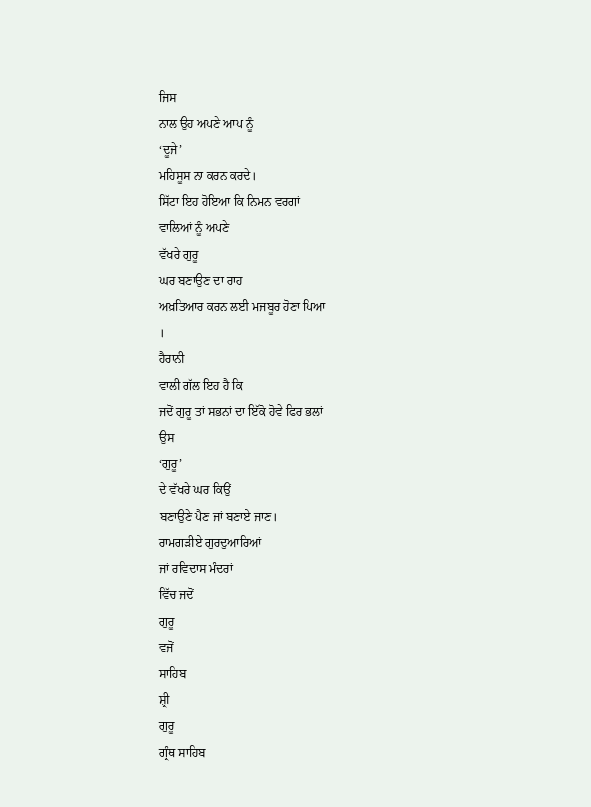ਜਿਸ
ਨਾਲ ਉਹ ਅਪਣੇ ਆਪ ਨੂੰ
‘ਦੂਜੇ’
ਮਹਿਸੂਸ ਨਾ ਕਰਨ ਕਰਦੇ।
ਸਿੱਟਾ ਇਹ ਹੋਇਆ ਕਿ ਨਿਮਨ ਵਰਗਾਂ
ਵਾਲਿਆਂ ਨੂੰ ਅਪਣੇ
ਵੱਖਰੇ ਗੁਰੂ
ਘਰ ਬਣਾਉਣ ਦਾ ਰਾਹ
ਅਖ਼ਤਿਆਰ ਕਰਨ ਲਈ ਮਜਬੂਰ ਹੋਣਾ ਪਿਆ
।
ਹੈਰਾਨੀ
ਵਾਲੀ ਗੱਲ ਇਹ ਹੈ ਕਿ
ਜਦੋਂ ਗੁਰੂ ਤਾਂ ਸਭਨਾਂ ਦਾ ਇੱਕੋ ਹੋਵੇ ਫਿਰ ਭਲਾਂ
ਉਸ
‘ਗੁਰੂ’
ਦੇ ਵੱਖਰੇ ਘਰ ਕਿਉਂ
ਬਣਾਉਣੇ ਪੈਣ ਜਾਂ ਬਣਾਏ ਜਾਣ।
ਰਾਮਗੜੀਏ ਗੁਰਦੁਆਰਿਆਂ
ਜਾਂ ਰਵਿਦਾਸ ਮੰਦਰਾਂ
ਵਿੱਚ ਜਦੋਂ
ਗੁਰੂ
ਵਜੋਂ
ਸਾਹਿਬ
ਸ਼੍ਰੀ
ਗੁਰੂ
ਗ੍ਰੰਥ ਸਾਹਿਬ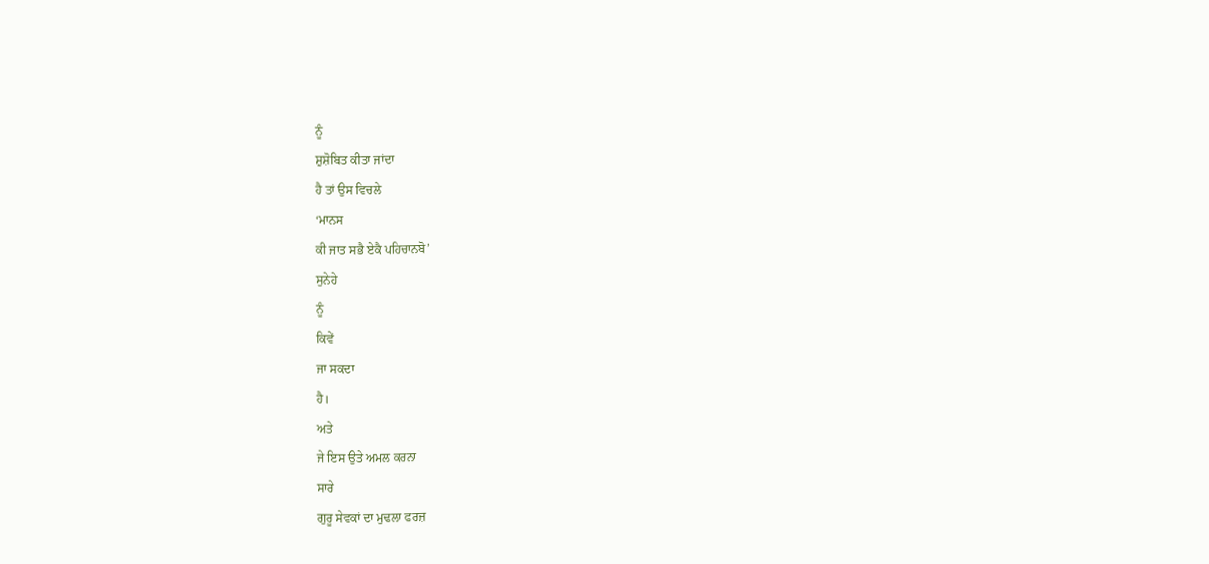ਨੂੰ
ਸ਼ੁਸ਼ੋਬਿਤ ਕੀਤਾ ਜਾਂਦਾ
ਹੈ ਤਾਂ ਉਸ ਵਿਚਲੇ
‘ਮਾਨਸ
ਕੀ ਜਾਤ ਸਭੈ ਏਕੈ ਪਹਿਚਾਨਬੋ’
ਸੁਨੇਹੇ
ਨੂੰ
ਕਿਵੇਂ
ਜਾ ਸਕਦਾ
ਹੈ।
ਅਤੇ
ਜੇ ਇਸ ਉਤੇ ਅਮਲ ਕਰਨਾ
ਸਾਰੇ
ਗੁਰੂ ਸੇਵਕਾਂ ਦਾ ਮੁਢਲਾ ਫਰਜ਼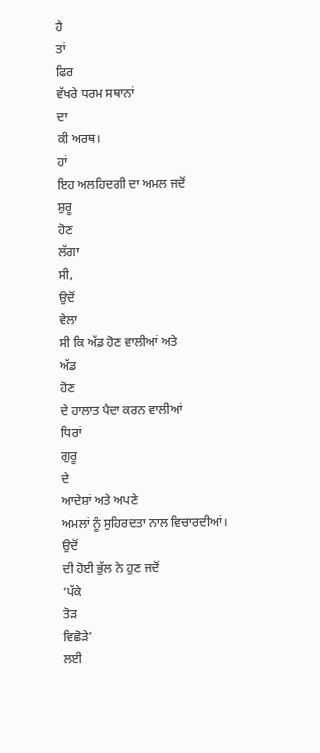ਹੈ
ਤਾਂ
ਫਿਰ
ਵੱਖਰੇ ਧਰਮ ਸਥਾਨਾਂ
ਦਾ
ਕੀ ਅਰਥ।
ਹਾਂ
ਇਹ ਅਲਹਿਦਗੀ ਦਾ ਅਮਲ ਜਦੋਂ
ਸ਼ੁਰੂ
ਹੋਣ
ਲੱਗਾ
ਸੀ,
ਉਦੋਂ
ਵੇਲਾ
ਸੀ ਕਿ ਅੱਡ ਹੋਣ ਵਾਲੀਆਂ ਅਤੇ
ਅੱਡ
ਹੋਣ
ਦੇ ਹਾਲਾਤ ਪੈਦਾ ਕਰਨ ਵਾਲੀਆਂ
ਧਿਰਾਂ
ਗੁਰੂ
ਦੇ
ਆਦੇਸ਼ਾਂ ਅਤੇ ਅਪਣੇ
ਅਮਲਾਂ ਨੂੰ ਸੁਹਿਰਦਤਾ ਨਾਲ ਵਿਚਾਰਦੀਆਂ।
ਉਦੋਂ
ਦੀ ਹੋਈ ਭੁੱਲ ਨੇ ਹੁਣ ਜਦੋਂ
‘ਪੱਕੇ
ਤੋੜ
ਵਿਛੋੜੇ’
ਲਈ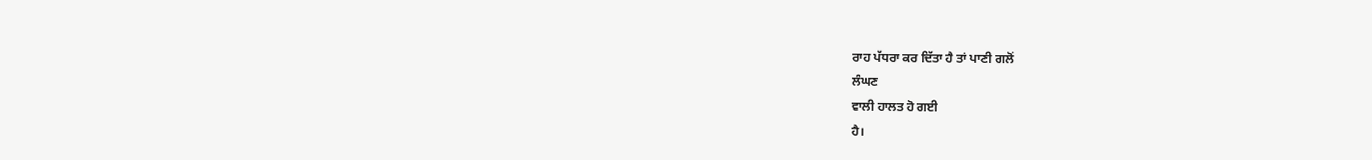ਰਾਹ ਪੱਧਰਾ ਕਰ ਦਿੱਤਾ ਹੈ ਤਾਂ ਪਾਣੀ ਗਲੋਂ
ਲੰਘਣ
ਵਾਲੀ ਹਾਲਤ ਹੋ ਗਈ
ਹੈ।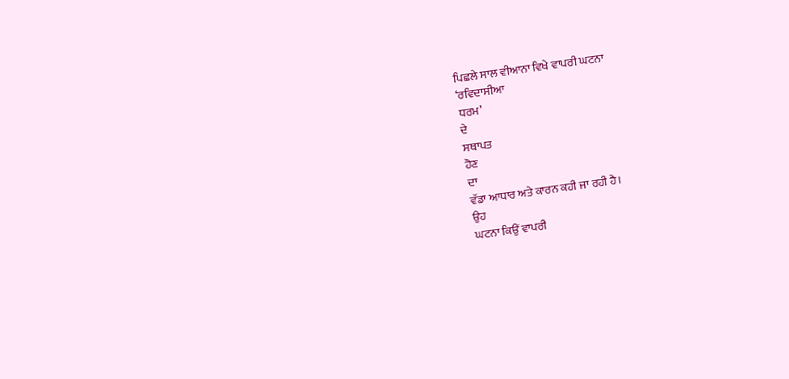ਪਿਛਲੇ ਸਾਲ ਵੀਆਨਾ ਵਿਖੇ ਵਾਪਰੀ ਘਟਨਾ
‘ਰਵਿਦਾਸੀਆ
ਧਰਮ’
ਦੇ
ਸਥਾਪਤ
ਹੋਣ
ਦਾ
ਵੱਡਾ ਆਧਾਰ ਅਤੇ ਕਾਰਨ ਕਹੀ ਜਾ ਰਹੀ ਹੈ।
ਉਹ
ਘਟਨਾ ਕਿਉਂ ਵਾਪਰੀ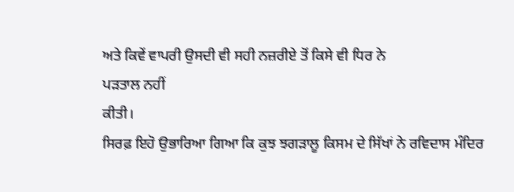ਅਤੇ ਕਿਵੇਂ ਵਾਪਰੀ ਉਸਦੀ ਵੀ ਸਹੀ ਨਜ਼ਰੀਏ ਤੋਂ ਕਿਸੇ ਵੀ ਧਿਰ ਨੇ
ਪੜਤਾਲ ਨਹੀਂ
ਕੀਤੀ।
ਸਿਰਫ਼ ਇਹੋ ਉਭਾਰਿਆ ਗਿਆ ਕਿ ਕੁਝ ਝਗੜਾਲੂ ਕਿਸਮ ਦੇ ਸਿੱਖਾਂ ਨੇ ਰਵਿਦਾਸ ਮੰਦਿਰ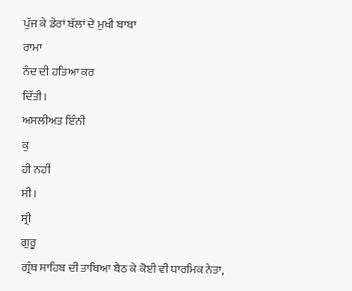ਪੁੱਜ ਕੇ ਡੇਰਾਂ ਬੱਲਾਂ ਦੇ ਮੁਖੀ ਬਾਬਾ
ਰਾਮਾ
ਨੰਦ ਦੀ ਹਤਿਆ ਕਰ
ਦਿੱਤੀ।
ਅਸਲੀਅਤ ਇੰਨੀ
ਕੁ
ਹੀ ਨਹੀਂ
ਸੀ।
ਸ੍ਰੀ
ਗੁਰੂ
ਗ੍ਰੰਥ ਸਾਹਿਬ ਦੀ ਤਾਬਿਆ ਬੈਠ ਕੇ ਕੋਈ ਵੀ ਧਾਰਮਿਕ ਨੇਤਾ,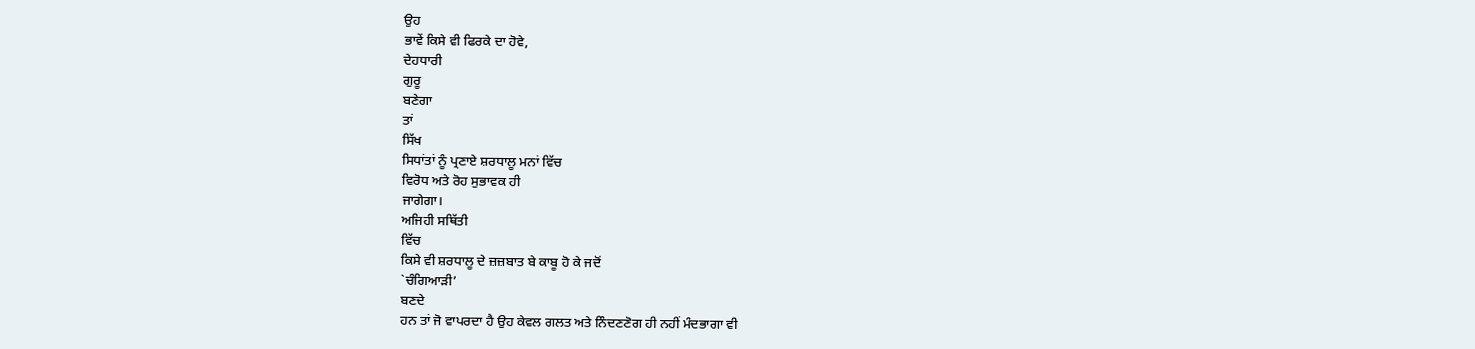ਉਹ
ਭਾਵੇਂ ਕਿਸੇ ਵੀ ਫਿਰਕੇ ਦਾ ਹੋਵੇ,
ਦੇਹਧਾਰੀ
ਗੁਰੂ
ਬਣੇਗਾ
ਤਾਂ
ਸਿੱਖ
ਸਿਧਾਂਤਾਂ ਨੂੰ ਪ੍ਰਣਾਏ ਸ਼ਰਧਾਲੂ ਮਨਾਂ ਵਿੱਚ
ਵਿਰੋਧ ਅਤੇ ਰੋਹ ਸੁਭਾਵਕ ਹੀ
ਜਾਗੇਗਾ।
ਅਜਿਹੀ ਸਥਿੱਤੀ
ਵਿੱਚ
ਕਿਸੇ ਵੀ ਸ਼ਰਧਾਲੂ ਦੇ ਜ਼ਜ਼ਬਾਤ ਬੇ ਕਾਬੂ ਹੋ ਕੇ ਜਦੋਂ
`ਚੰਗਿਆੜੀ’
ਬਣਦੇ
ਹਨ ਤਾਂ ਜੋ ਵਾਪਰਦਾ ਹੈ ਉਹ ਕੇਵਲ ਗਲਤ ਅਤੇ ਨਿੰਦਣਣੋਗ ਹੀ ਨਹੀਂ ਮੰਦਭਾਗਾ ਵੀ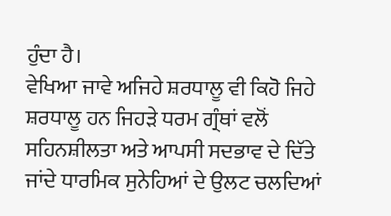ਹੁੰਦਾ ਹੈ।
ਵੇਖਿਆ ਜਾਵੇ ਅਜਿਹੇ ਸ਼ਰਧਾਲੂ ਵੀ ਕਿਹੋ ਜਿਹੇ
ਸ਼ਰਧਾਲੂ ਹਨ ਜਿਹੜੇ ਧਰਮ ਗ੍ਰੰਥਾਂ ਵਲੋਂ ਸਹਿਨਸ਼ੀਲਤਾ ਅਤੇ ਆਪਸੀ ਸਦਭਾਵ ਦੇ ਦਿੱਤੇ
ਜਾਂਦੇ ਧਾਰਮਿਕ ਸੁਨੇਹਿਆਂ ਦੇ ਉਲਟ ਚਲਦਿਆਂ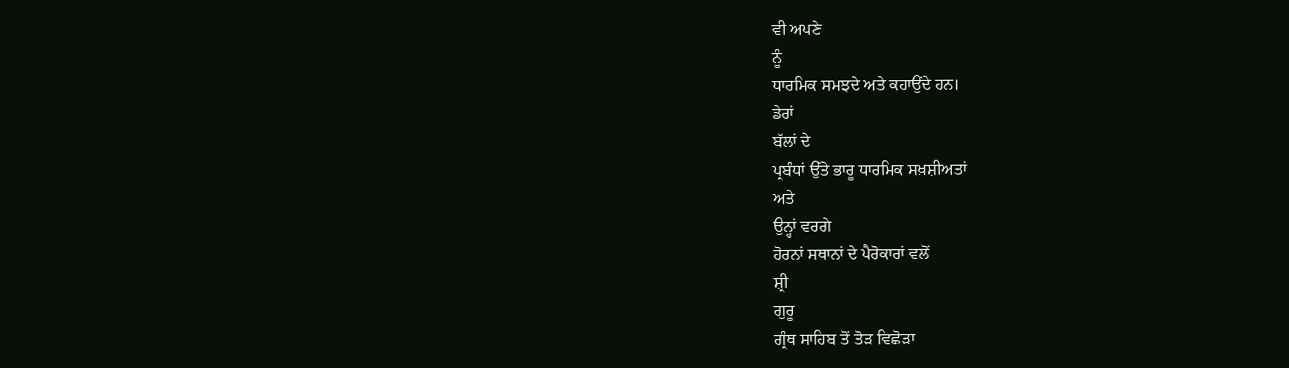ਵੀ ਅਪਣੇ
ਨੂੰ
ਧਾਰਮਿਕ ਸਮਝਦੇ ਅਤੇ ਕਹਾਉਂਦੇ ਹਨ।
ਡੇਰਾਂ
ਬੱਲਾਂ ਦੇ
ਪ੍ਰਬੰਧਾਂ ਉੱਤੇ ਭਾਰੂ ਧਾਰਮਿਕ ਸਖ਼ਸ਼ੀਅਤਾਂ
ਅਤੇ
ਉਨ੍ਹਾਂ ਵਰਗੇ
ਹੋਰਨਾਂ ਸਥਾਨਾਂ ਦੇ ਪੈਰੋਕਾਰਾਂ ਵਲੋਂ
ਸ਼੍ਰੀ
ਗੁਰੂ
ਗ੍ਰੰਥ ਸਾਹਿਬ ਤੋਂ ਤੋੜ ਵਿਛੋੜਾ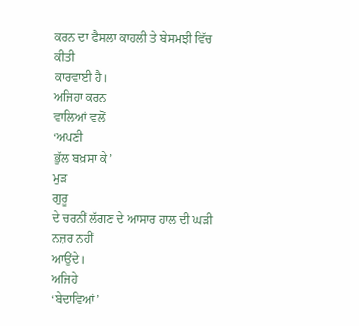ਕਰਨ ਦਾ ਫੈਸਲਾ ਕਾਹਲੀ ਤੇ ਬੇਸਮਝੀ ਵਿੱਚ
ਕੀਤੀ
ਕਾਰਵਾਈ ਹੈ।
ਅਜਿਹਾ ਕਰਨ
ਵਾਲਿਆਂ ਵਲੋਂ
‘ਅਪਣੀ
ਭੁੱਲ ਬਖ਼ਸਾ ਕੇ’
ਮੁੜ
ਗੁਰੂ
ਦੇ ਚਰਨੀਂ ਲੱਗਣ ਦੇ ਆਸਾਰ ਹਾਲ ਦੀ ਘੜੀ ਨਜ਼ਰ ਨਹੀਂ
ਆਉਂਦੇ।
ਅਜਿਹੇ
‘ਬੇਦਾਵਿਆਂ’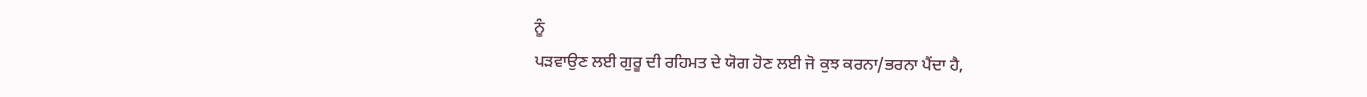ਨੂੰ
ਪੜਵਾਉਣ ਲਈ ਗੁਰੂ ਦੀ ਰਹਿਮਤ ਦੇ ਯੋਗ ਹੋਣ ਲਈ ਜੋ ਕੁਝ ਕਰਨਾ/ਭਰਨਾ ਪੈਂਦਾ ਹੈ,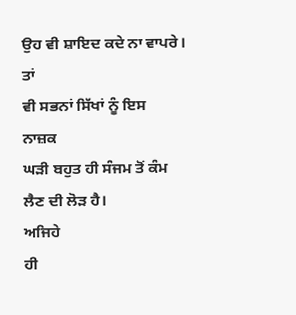ਉਹ ਵੀ ਸ਼ਾਇਦ ਕਦੇ ਨਾ ਵਾਪਰੇ।
ਤਾਂ
ਵੀ ਸਭਨਾਂ ਸਿੱਖਾਂ ਨੂੰ ਇਸ
ਨਾਜ਼ਕ
ਘੜੀ ਬਹੁਤ ਹੀ ਸੰਜਮ ਤੋਂ ਕੰਮ ਲੈਣ ਦੀ ਲੋੜ ਹੈ।
ਅਜਿਹੇ
ਹੀ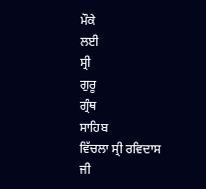ਮੌਕੇ
ਲਈ
ਸ੍ਰੀ
ਗੁਰੂ
ਗ੍ਰੰਥ
ਸਾਹਿਬ
ਵਿੱਚਲਾ ਸ੍ਰੀ ਰਵਿਦਾਸ ਜੀ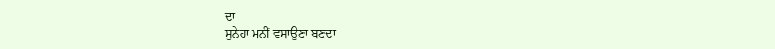ਦਾ
ਸੁਨੇਹਾ ਮਨੀਂ ਵਸਾਉਣਾ ਬਣਦਾ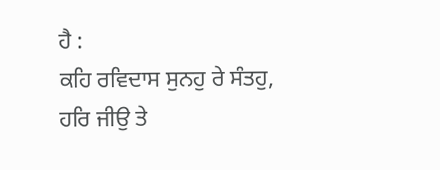ਹੈ :
ਕਹਿ ਰਵਿਦਾਸ ਸੁਨਹੁ ਰੇ ਸੰਤਹੁ,
ਹਰਿ ਜੀਉ ਤੇ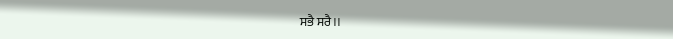ਸਭੈ ਸਰੈ।।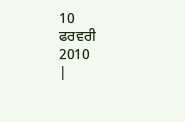10
ਫਰਵਰੀ
2010
|